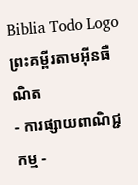Biblia Todo Logo
ព្រះគម្ពីរតាមអ៊ីនធឺណិត
- ការផ្សាយពាណិជ្ជកម្ម -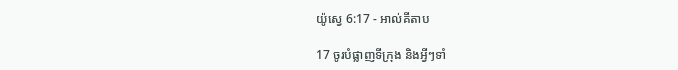យ៉ូស្វេ 6:17 - អាល់គីតាប

17 ចូរបំផ្លាញទី‌ក្រុង និងអ្វីៗទាំ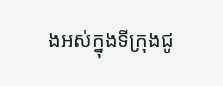ងអស់ក្នុងទី‌ក្រុងជូ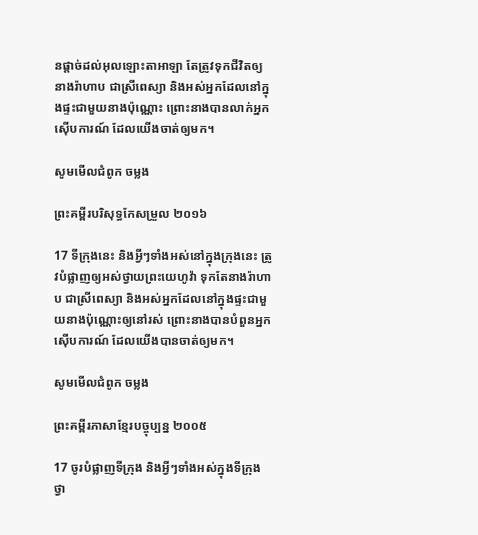នផ្តាច់ដល់អុលឡោះ‌តាអាឡា តែត្រូវទុកជីវិតឲ្យនាងរ៉ាហាប ជាស្រីពេស្យា និងអស់អ្នកដែលនៅក្នុងផ្ទះជាមួយនាងប៉ុណ្ណោះ ព្រោះនាងបានលាក់អ្នកស៊ើប‌ការណ៍ ដែលយើងចាត់ឲ្យមក។

សូមមើលជំពូក ចម្លង

ព្រះគម្ពីរបរិសុទ្ធកែសម្រួល ២០១៦

17 ទីក្រុងនេះ និងអ្វីៗទាំងអស់នៅក្នុងក្រុងនេះ ត្រូវបំផ្លាញឲ្យអស់ថ្វាយព្រះ‌យេហូវ៉ា ទុកតែនាងរ៉ាហាប ជាស្រីពេស្យា និងអស់អ្នកដែលនៅក្នុងផ្ទះជាមួយនាងប៉ុណ្ណោះឲ្យនៅរស់ ព្រោះនាងបានបំពួនអ្នកស៊ើបការណ៍ ដែលយើងបានចាត់ឲ្យមក។

សូមមើលជំពូក ចម្លង

ព្រះគម្ពីរភាសាខ្មែរបច្ចុប្បន្ន ២០០៥

17 ចូរបំផ្លាញទីក្រុង និងអ្វីៗទាំងអស់ក្នុងទីក្រុង ថ្វា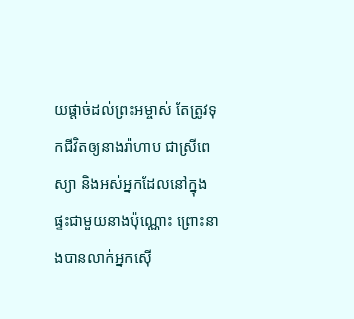យផ្ដាច់ដល់ព្រះ‌អម្ចាស់ តែត្រូវទុកជីវិតឲ្យនាងរ៉ាហាប ជាស្រីពេស្យា និងអស់អ្នកដែលនៅក្នុងផ្ទះជាមួយនាងប៉ុណ្ណោះ ព្រោះនាងបានលាក់អ្នកស៊ើ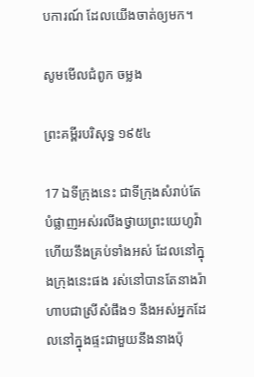ប‌ការណ៍ ដែលយើងចាត់ឲ្យមក។

សូមមើលជំពូក ចម្លង

ព្រះគម្ពីរបរិសុទ្ធ ១៩៥៤

17 ឯទីក្រុងនេះ ជាទីក្រុងសំរាប់តែបំផ្លាញអស់រលីងថ្វាយព្រះ‌យេហូវ៉ា ហើយនឹងគ្រប់ទាំងអស់ ដែលនៅក្នុងក្រុងនេះផង រស់នៅបានតែនាងរ៉ាហាបជាស្រីសំផឹង១ នឹងអស់អ្នកដែលនៅក្នុងផ្ទះជាមួយនឹងនាងប៉ុ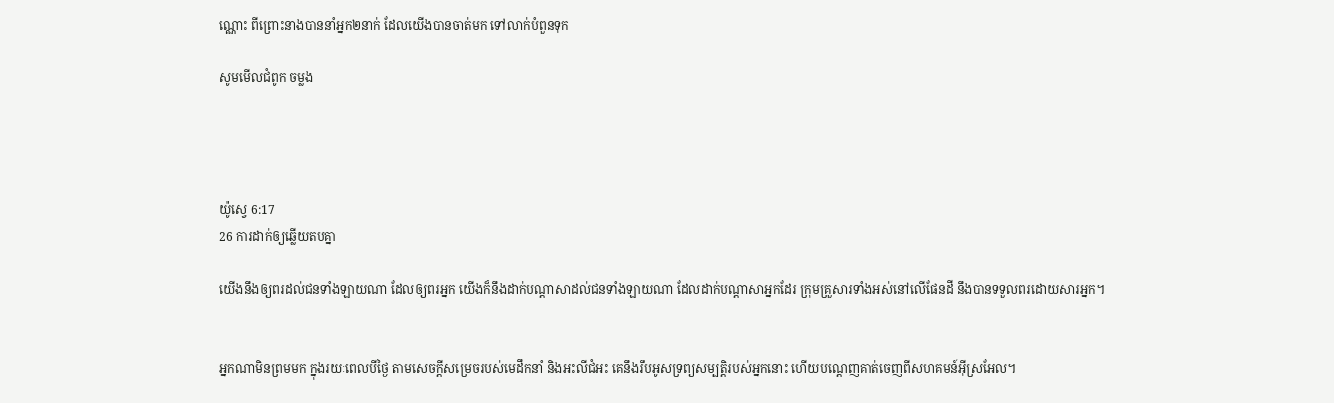ណ្ណោះ ពីព្រោះនាងបាននាំអ្នក២នាក់ ដែលយើងបានចាត់មក ទៅលាក់បំពួនទុក

សូមមើលជំពូក ចម្លង




យ៉ូស្វេ 6:17
26 ការដាក់ឲ្យឆ្លើយតបគ្នា

យើងនឹងឲ្យពរដល់ជនទាំងឡាយណា ដែលឲ្យពរអ្នក យើងក៏នឹងដាក់បណ្តាសាដល់ជនទាំងឡាយណា ដែលដាក់បណ្តាសាអ្នកដែរ ក្រុមគ្រួសារទាំងអស់នៅលើផែនដី នឹងបានទទួលពរដោយសារអ្នក។


អ្នកណាមិនព្រមមក ក្នុងរយៈពេលបីថ្ងៃ តាមសេចក្ដីសម្រេចរបស់មេដឹកនាំ និងអះលី‌ជំអះ គេនឹងរឹបអូសទ្រព្យ‌សម្បត្តិរបស់អ្នកនោះ ហើយបណ្ដេញគាត់ចេញពីសហគមន៍អ៊ីស្រ‌អែល។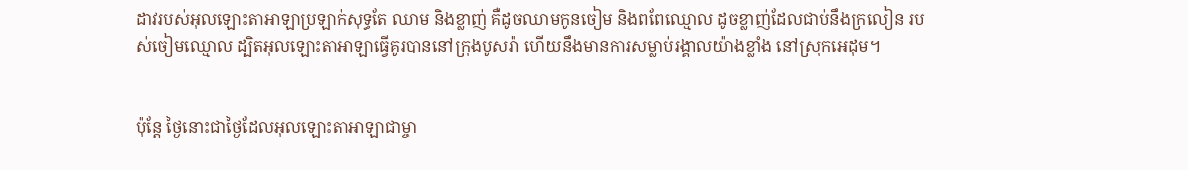ដាវរបស់អុលឡោះ‌តាអាឡាប្រឡាក់សុទ្ធតែ ឈាម និងខ្លាញ់ គឺដូចឈាមកូនចៀម និងពពែឈ្មោល ដូចខ្លាញ់ដែលជាប់នឹងក្រលៀន របស់ចៀមឈ្មោល ដ្បិតអុលឡោះ‌តាអាឡាធ្វើគូរបាននៅក្រុងបូសរ៉ា ហើយនឹងមានការសម្លាប់រង្គាលយ៉ាងខ្លាំង នៅស្រុកអេដុម។


ប៉ុន្តែ ថ្ងៃនោះជាថ្ងៃដែលអុលឡោះ‌តាអាឡាជាម្ចា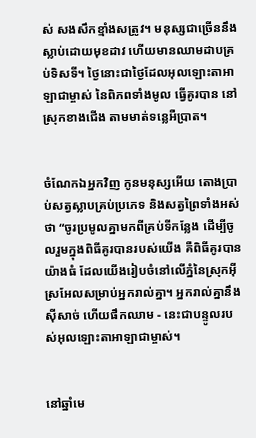ស់ សង‌សឹកខ្មាំងសត្រូវ។ មនុស្សជាច្រើននឹងស្លាប់ដោយមុខដាវ ហើយមានឈាមដាបគ្រប់ទិស‌ទី។ ថ្ងៃនោះជាថ្ងៃដែលអុលឡោះ‌តាអាឡាជាម្ចាស់ នៃពិភពទាំងមូល ធ្វើគូរបាន នៅស្រុកខាងជើង តាមមាត់ទន្លេអឺប្រាត។


ចំណែកឯអ្នកវិញ កូនមនុស្សអើយ តោងប្រាប់សត្វស្លាបគ្រប់ប្រភេទ និងសត្វព្រៃទាំងអស់ថា “ចូរប្រមូលគ្នាមកពីគ្រប់ទីកន្លែង ដើម្បីចូលរួមក្នុងពិធីគូរបានរបស់យើង គឺពិធីគូរបានយ៉ាងធំ ដែលយើងរៀបចំនៅលើភ្នំនៃស្រុកអ៊ីស្រ‌អែលសម្រាប់អ្នករាល់គ្នា។ អ្នករាល់គ្នានឹងស៊ីសាច់ ហើយផឹកឈាម - នេះជាបន្ទូលរបស់អុលឡោះ‌តាអាឡាជាម្ចាស់។


នៅឆ្នាំមេ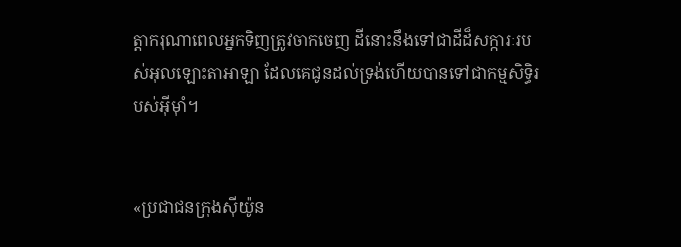ត្តា‌ករុណាពេលអ្នកទិញត្រូវចាកចេញ ដីនោះនឹងទៅជាដីដ៏សក្ការៈរបស់អុលឡោះ‌តាអាឡា ដែលគេជូនដល់ទ្រង់ហើយបានទៅជាកម្ម‌សិទ្ធិរបស់អ៊ីមុាំ។


«ប្រជា‌ជនក្រុងស៊ីយ៉ូន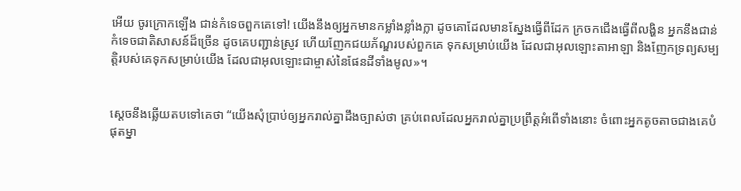អើយ ចូរក្រោកឡើង ជាន់កំទេចពួកគេទៅ! យើងនឹងឲ្យអ្នកមានកម្លាំងខ្លាំង‌ក្លា ដូចគោដែលមានស្នែងធ្វើពីដែក ក្រចកជើងធ្វើពីលង្ហិន អ្នកនឹងជាន់កំទេចជាតិសាសន៍ដ៏ច្រើន ដូចគេបញ្ជាន់ស្រូវ ហើយញែកជយ‌ភ័ណ្ឌរបស់ពួកគេ ទុកសម្រាប់យើង ដែលជាអុលឡោះ‌តាអាឡា និងញែកទ្រព្យសម្បត្តិរបស់គេទុកសម្រាប់យើង ដែលជាអុលឡោះជាម្ចាស់នៃផែនដីទាំងមូល»។


ស្តេចនឹងឆ្លើយតបទៅគេថា “យើងសុំប្រាប់ឲ្យអ្នករាល់គ្នាដឹងច្បាស់ថា គ្រប់ពេលដែលអ្នករាល់គ្នាប្រព្រឹត្ដអំពើទាំងនោះ ចំពោះអ្នកតូច‌តាចជាងគេបំផុតម្នា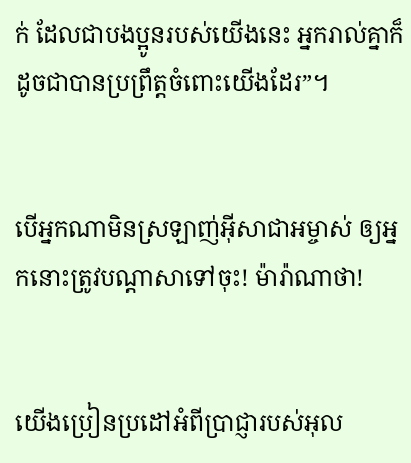ក់ ដែលជាបងប្អូនរបស់យើងនេះ អ្នករាល់គ្នាក៏ដូចជាបានប្រព្រឹត្ដចំពោះយើងដែរ”។


បើអ្នកណាមិនស្រឡាញ់អ៊ីសា‌ជាអម្ចាស់ ឲ្យអ្នកនោះត្រូវបណ្ដាសាទៅចុះ! ម៉ារ៉ាណាថា!


យើងប្រៀន‌ប្រដៅអំពីប្រាជ្ញារបស់អុល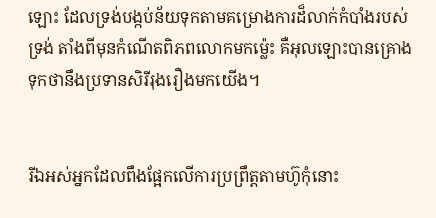ឡោះ ដែលទ្រង់បង្កប់ន័យទុកតាមគម្រោង‌ការដ៏លាក់កំបាំងរបស់ទ្រង់ តាំងពីមុនកំណើតពិភពលោកមកម៉្លេះ គឺអុលឡោះបានគ្រោងទុកថានឹងប្រទានសិរី‌រុង‌រឿងមកយើង។


រីឯអស់អ្នកដែលពឹងផ្អែកលើការប្រព្រឹត្ដតាមហ៊ូកុំនោះ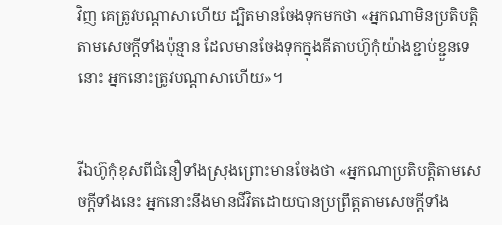វិញ គេត្រូវបណ្ដា‌សាហើយ ដ្បិតមានចែងទុកមកថា «អ្នកណាមិនប្រតិ‌បត្ដិតាមសេចក្ដីទាំងប៉ុន្មាន ដែលមានចែងទុកក្នុងគីតាបហ៊ូកុំយ៉ាងខ្ជាប់ខ្ជួនទេនោះ អ្នកនោះត្រូវបណ្ដា‌សាហើយ»។


រីឯហ៊ូកុំខុសពីជំនឿទាំងស្រុងព្រោះមានចែងថា «អ្នកណាប្រតិ‌បត្ដិតាមសេចក្ដីទាំងនេះ អ្នកនោះនឹងមានជីវិតដោយបានប្រព្រឹត្ដតាមសេចក្ដីទាំង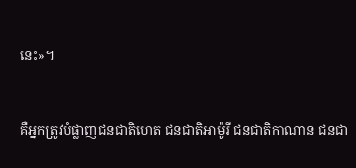នេះ»។


គឺអ្នកត្រូវបំផ្លាញជន‌ជាតិហេត ជន‌ជាតិអាម៉ូ‌រី ជន‌ជាតិកាណាន ជន‌ជា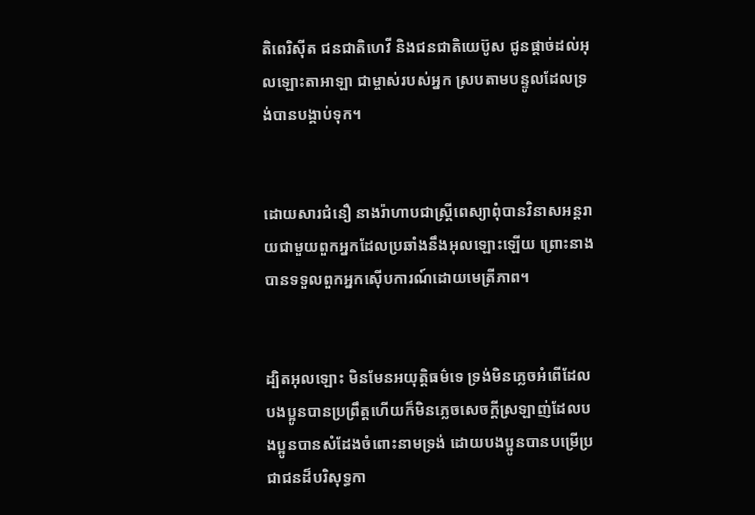តិពេរិ‌ស៊ីត ជន‌ជាតិហេវី និងជន‌ជាតិយេប៊ូស ជូនផ្តាច់ដល់អុលឡោះ‌តាអាឡា ជាម្ចាស់របស់អ្នក ស្របតាមបន្ទូលដែលទ្រង់បានបង្គាប់ទុក។


ដោយ‌សារជំនឿ នាងរ៉ាហាបជាស្ដ្រីពេស្យាពុំបានវិនាសអន្ដរាយជាមួយពួកអ្នកដែលប្រឆាំងនឹងអុលឡោះឡើយ ព្រោះនាងបានទទួលពួកអ្នកស៊ើប‌ការណ៍ដោយមេត្រី‌ភាព។


ដ្បិតអុលឡោះ មិនមែនអយុត្ដិ‌ធម៌ទេ ទ្រង់មិនភ្លេចអំពើដែលបងប្អូនបានប្រព្រឹត្ដហើយក៏មិនភ្លេចសេចក្ដីស្រឡាញ់ដែលបងប្អូនបានសំដែងចំពោះនាមទ្រង់ ដោយបងប្អូនបានបម្រើប្រជា‌ជនដ៏‌បរិសុទ្ធកា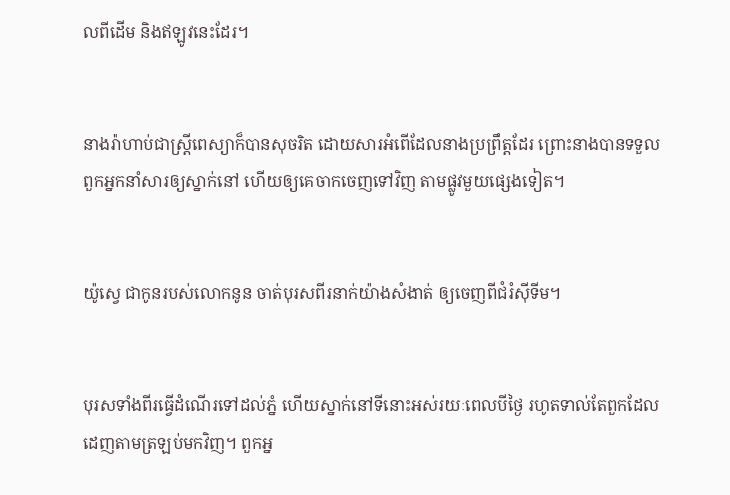លពីដើម និងឥឡូវនេះដែរ។


នាងរ៉ាហាប់ជាស្ដ្រីពេស្យាក៏បានសុចរិត ដោយ‌សារអំពើដែលនាងប្រព្រឹត្ដដែរ ព្រោះនាងបានទទួលពួកអ្នកនាំសារឲ្យស្នាក់នៅ ហើយឲ្យគេចាកចេញទៅវិញ តាមផ្លូវមួយផ្សេងទៀត។


យ៉ូស្វេ ជាកូនរបស់លោកនូន ចាត់បុរសពីរនាក់យ៉ាងសំងាត់ ឲ្យចេញពីជំរំស៊ីទីម។


បុរសទាំងពីរធ្វើដំណើរទៅដល់ភ្នំ ហើយស្នាក់នៅទីនោះអស់រយៈពេលបីថ្ងៃ រហូតទាល់តែពួកដែលដេញតាមត្រឡប់មកវិញ។ ពួកអ្ន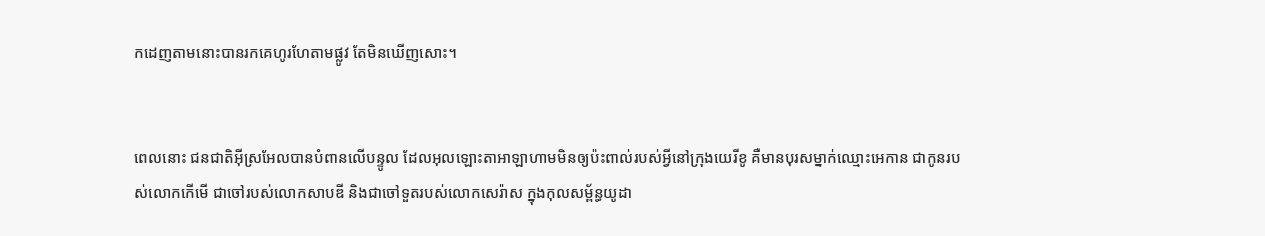កដេញតាមនោះបានរកគេហូរហែតាមផ្លូវ តែមិនឃើញសោះ។


ពេលនោះ ជន‌ជាតិអ៊ីស្រ‌អែលបានបំពានលើបន្ទូល ដែលអុលឡោះ‌តាអាឡាហាមមិនឲ្យប៉ះពាល់របស់អ្វីនៅក្រុងយេរីខូ គឺមានបុរសម្នាក់ឈ្មោះអេកាន ជាកូនរបស់លោកកើមើ ជាចៅរបស់លោកសាបឌី និងជាចៅទួតរបស់លោកសេរ៉ាស ក្នុងកុល‌សម្ព័ន្ធយូដា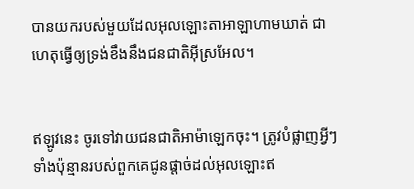បានយករបស់មួយដែលអុលឡោះ‌តាអាឡាហាមឃាត់ ជាហេតុធ្វើឲ្យទ្រង់ខឹងនឹងជន‌ជាតិអ៊ីស្រ‌អែល។


ឥឡូវនេះ ចូរទៅវាយជន‌ជាតិអាម៉ាឡេកចុះ។ ត្រូវបំផ្លាញអ្វីៗទាំងប៉ុន្មានរបស់ពួកគេជូនផ្តាច់ដល់អុលឡោះឥ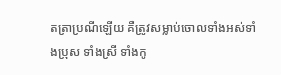តត្រាប្រណីឡើយ គឺត្រូវសម្លាប់ចោលទាំងអស់ទាំងប្រុស ទាំងស្រី ទាំងកូ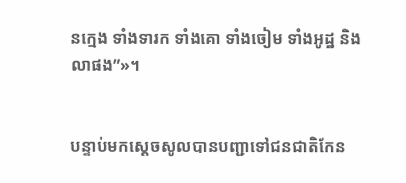នក្មេង ទាំងទារក ទាំងគោ ទាំងចៀម ទាំងអូដ្ឋ និងលាផង”»។


បន្ទាប់មកស្តេចសូលបានបញ្ជាទៅជន‌ជាតិកែន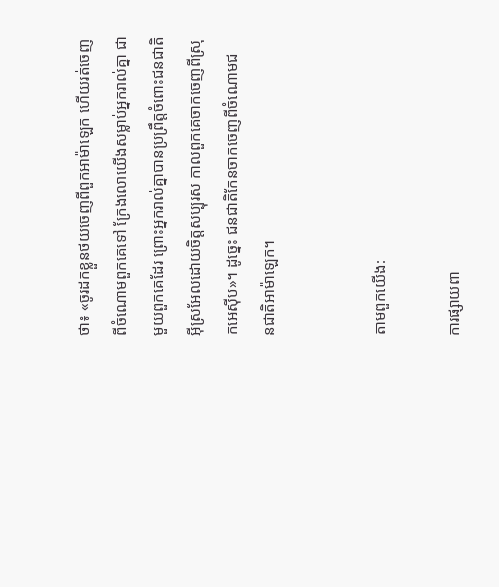ថា៖ «ចូរដកខ្លួនថយចេញពីពួកអាម៉ាឡេក ហើយរត់ចេញពីចំណោមពួកគេទៅ ក្រែងលោយើងសម្លាប់អ្នករាល់គ្នា ជាមួយពួកគេដែរ ព្រោះអ្នករាល់គ្នាបានប្រព្រឹត្តចំពោះជន‌ជាតិអ៊ីស្រ‌អែលដោយចិត្តសប្បុរស កាលពួកគេចាកចេញពីស្រុកអេស៊ីប»។ ដូច្នេះ ជន‌ជាតិកែនចាកចេញពីចំណោមជន‌ជាតិអាម៉ាឡេក។


តាមពួកយើង:

ការផ្សាយពា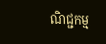ណិជ្ជកម្ម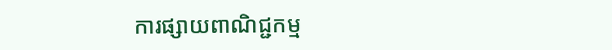ការផ្សាយពាណិជ្ជកម្ម